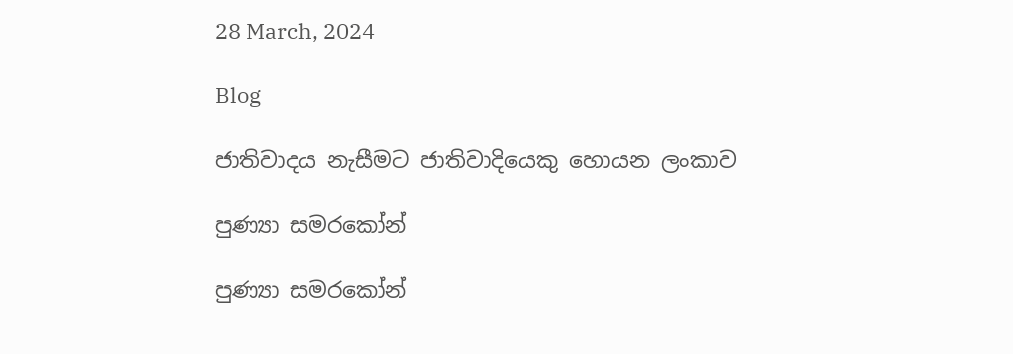28 March, 2024

Blog

ජාතිවාදය නැසීමට ජාතිවාදියෙකු හොයන ලංකාව

පුණ්‍යා සමරකෝන්

පුණ්‍යා සමරකෝන්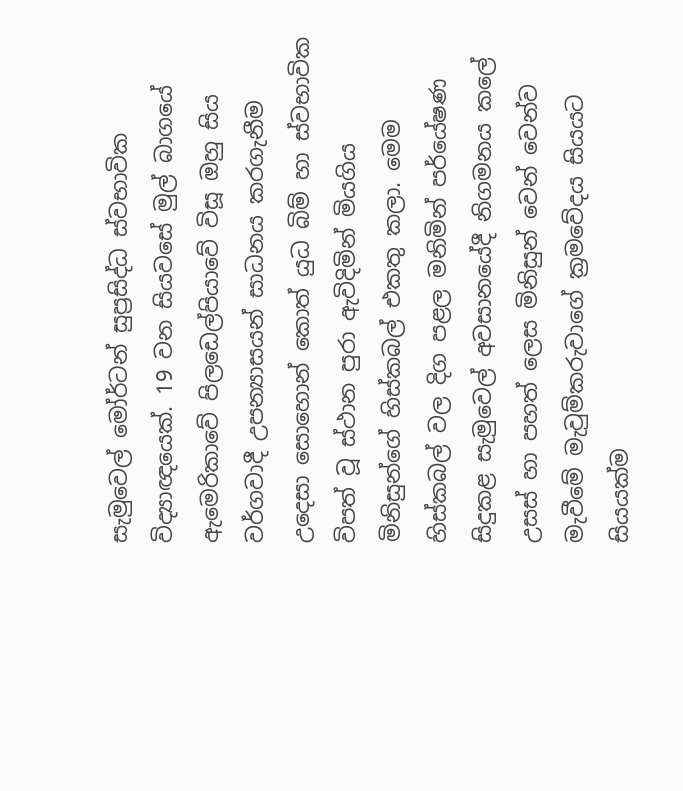සැමුවෙල් මෝර්ටන් සුප්‍රසිද්ධ ස්වභාවික විද්‍යාඥයෙක්. 19 වන සියවසේ මුල් බාගයේ ඇමෙරිකාවේ පිලඩෙල්පියාවේ විසූ ඔහු සිය වර්ගවාදී උපන්‍යාසයන් සාධනය කරගැනීම උදෙසා සොහොන් කොත් යුධ බිම් හා ස්වභාවික විපත් වූ ස්ථාන පුරා ඇවිදිමින් මියගිය මිනිසුන්ගේ හිස්කබල් එකතු කලා. මෙම හිස්කබල් වල දිග පළල මනිමින් පර්යේෂණ සිදුකළ සැමුවෙල් අවසානයේදී නිගමනය කලේ උසස් හා පහත් ලෙස මිනිසුන් වෙන් වෙන්ව මැවීමේ මැවුම්කරුවාගේ ක්‍රමවේදය සියයට සියයක්ම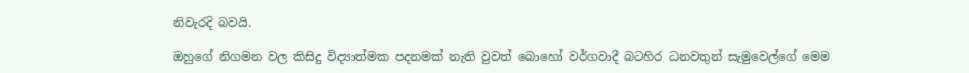නිවැරදි බවයි.

ඔහුගේ නිගමන වල කිසිදු විද්‍යාත්මක පදනමක් නැති වුවත් බොහෝ වර්ගවාදී බටහිර ධනවතුන් සැමුවෙල්ගේ මෙම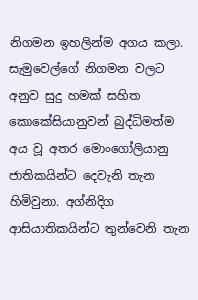නිගමන ඉහලින්ම අගය කලා. සැමුවෙල්ගේ නිගමන වලට අනුව සුදු හමක් සහිත කොකේසියානුවන් බුද්ධිමත්ම අය වූ අතර මොංගෝලියානු ජාතිකයින්ට දෙවැනි තැන හිමිවුනා. අග්නිදිග ආසියාතිකයින්ට තුන්වෙනි තැන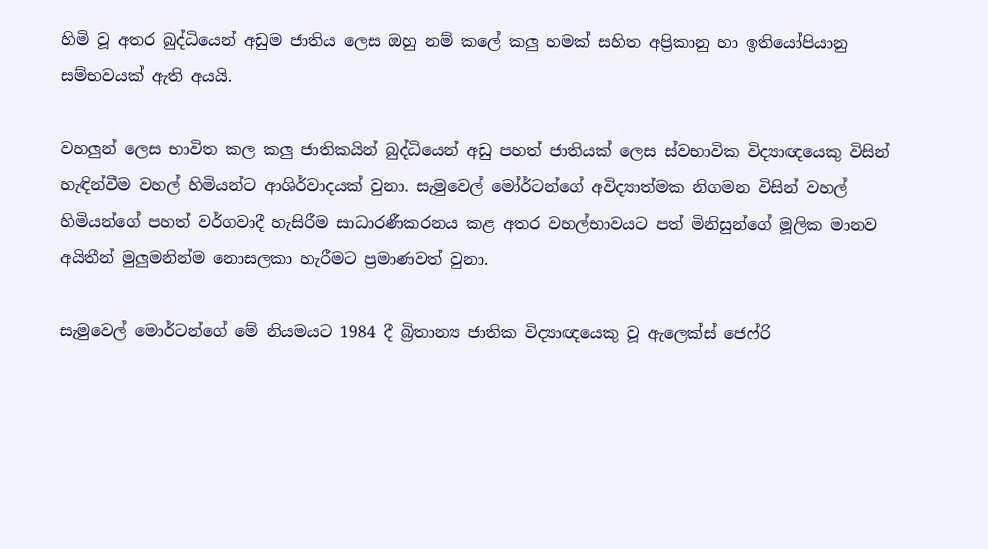හිමි වූ අතර බුද්ධියෙන් අඩුම ජාතිය ලෙස ඔහු නම් කලේ කලු හමක් සහිත අප්‍රිකානු හා ඉතියෝපියානු සම්භවයක් ඇති අයයි.

වහලුන් ලෙස භාවිත කල කලු ජාතිකයින් බුද්ධියෙන් අඩු පහත් ජාතියක් ලෙස ස්වභාවික විද්‍යාඥයෙකු විසින් හැඳින්වීම වහල් හිමියන්ට ආශිර්වාදයක් වුනා. සැමුවෙල් මෝර්ටන්ගේ අවිද්‍යාත්මක නිගමන විසින් වහල් හිමියන්ගේ පහත් වර්ගවාදී හැසිරීම සාධාරණීකරනය කළ අතර වහල්භාවයට පත් මිනිසුන්ගේ මූලික මානව අයිතීන් මුලුමනින්ම නොසලකා හැරීමට ප්‍රමාණවත් වුනා.

සැමුවෙල් මොර්ටන්ගේ මේ නියමයට 1984 දී බ්‍රිතාන්‍ය ජාතික විද්‍යාඥයෙකු වූ ඇලෙක්ස් ජෙෆ්රි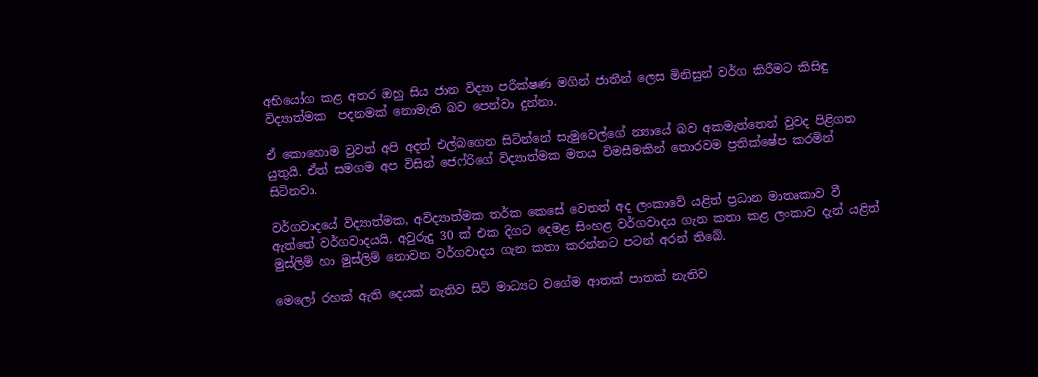අභියෝග කළ අතර ඔහු සිය ජාන විද්‍යා පරීක්ෂණ මගින් ජාතීන් ලෙස මිනිසුන් වර්ග කිරීමට කිසිඳු විද්‍යාත්මක  පදනමක් නොමැති බව පෙන්වා දුන්නා.

ඒ කොහොම වුවත් අපි අදත් එල්බගෙන සිටින්නේ සැමුවෙල්ගේ න්‍යායේ බව අකමැත්තෙන් වුවද පිළිගත යුතුයි. ඒත් සමගම අප විසින් ජෙෆ්රිගේ විද්‍යාත්මක මතය විමසීමකින් තොරවම ප්‍රතික්ෂේප කරමින් සිටිනවා.

වර්ගවාදයේ විද්‍යාත්මක, අවිද්‍යාත්මක තර්ක කෙසේ වෙතත් අද ලංකාවේ යළිත් ප්‍රධාන මාතෘකාව වී ඇත්තේ වර්ගවාදයයි. අවුරුදු 30 ක් එක දිගට දෙමළ සිංහළ වර්ගවාදය ගැන කතා කළ ලංකාව දැන් යළිත් මුස්ලිම් හා මුස්ලිම් නොවන වර්ගවාදය ගැන කතා කරන්නට පටන් අරන් තිබේ.

මෙලෝ රහක් ඇති දෙයක් නැතිව සිටි මාධ්‍යට වගේම ආතක් පාතක් නැතිව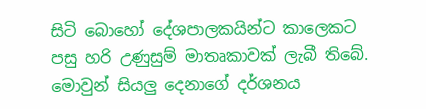සිටි බොහෝ දේශපාලකයින්ට කාලෙකට පසු හරි උණුසුම් මාතෘකාවක් ලැබී තිබේ. මොවුන් සියලු දෙනාගේ දර්ශනය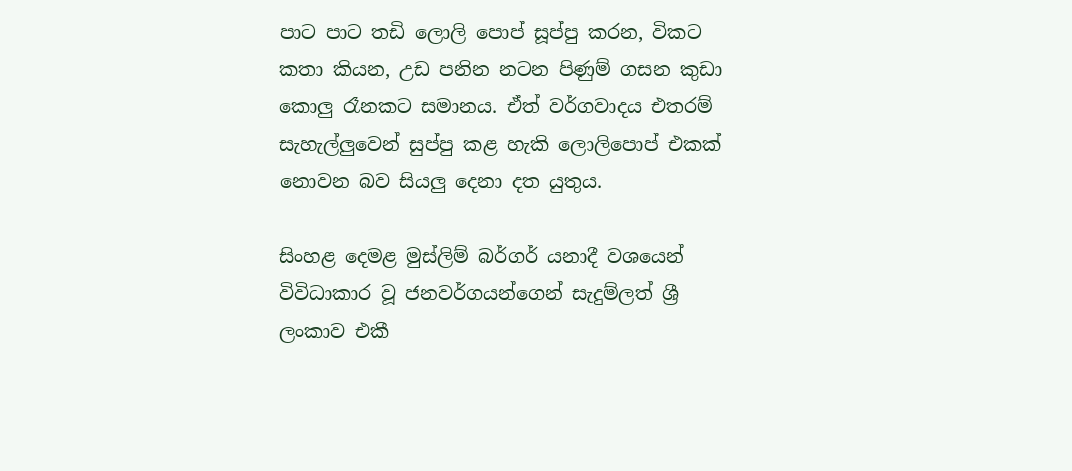පාට පාට තඩි ලොලි පොප් සූප්පු කරන, විකට කතා කියන, උඩ පනින නටන පිණුම් ගසන කුඩා කොලු රෑනකට සමානය. ඒත් වර්ගවාදය එතරම් සැහැල්ලුවෙන් සුප්පු කළ හැකි ලොලිපොප් එකක් නොවන බව සියලු දෙනා දත යුතුය.

සිංහළ දෙමළ මුස්ලිම් බර්ගර් යනාදී වශයෙන් විවිධාකාර වූ ජනවර්ගයන්ගෙන් සැදුම්ලත් ශ්‍රී ලංකාව එකී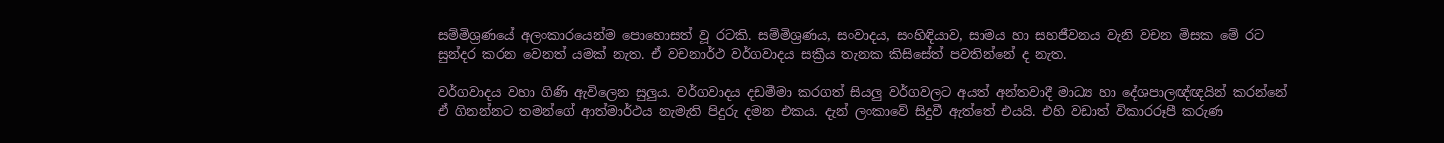සම්මිශ්‍රණයේ අලංකාරයෙන්ම පොහොසත් වූ රටකි. සම්මිශ්‍රණය, සංවාදය, සංහිඳියාව, සාමය හා සහජීවනය වැනි වචන මිසක මේ රට සුන්දර කරන වෙනත් යමක් නැත. ඒ වචනාර්ථ වර්ගවාදය සක්‍රීය තැනක කිසිසේත් පවතින්නේ ද නැත.

වර්ගවාදය වහා ගිණි ඇවිලෙන සුලුය. වර්ගවාදය දඩමීමා කරගත් සියලු වර්ගවලට අයත් අන්තවාදී මාධ්‍ය හා දේශපාලඥ්ඥයින් කරන්නේ ඒ ගිනන්නට තමන්ගේ ආත්මාර්ථය නැමැති පිදුරු දමන එකය. දැන් ලංකාවේ සිදුවී ඇත්තේ එයයි. එහි වඩාත් විකාරරූපී කරුණ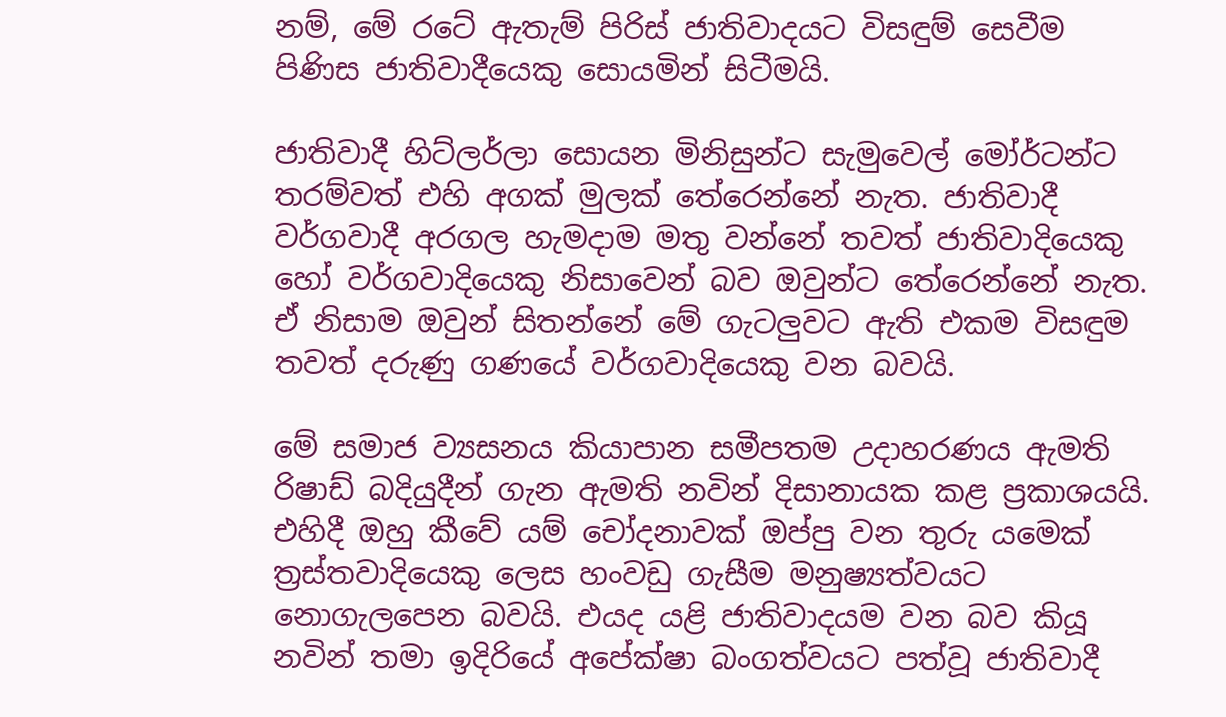නම්, මේ රටේ ඇතැම් පිරිස් ජාතිවාදයට විසඳුම් සෙවීම පිණිස ජාතිවාදීයෙකු සොයමින් සිටීමයි.

ජාතිවාදී හිට්ලර්ලා සොයන මිනිසුන්ට සැමුවෙල් මෝර්ටන්ට තරම්වත් එහි අගක් මුලක් තේරෙන්නේ නැත. ජාතිවාදී වර්ගවාදී අරගල හැමදාම මතු වන්නේ තවත් ජාතිවාදියෙකු හෝ වර්ගවාදියෙකු නිසාවෙන් බව ඔවුන්ට තේරෙන්නේ නැත. ඒ නිසාම ඔවුන් සිතන්නේ මේ ගැටලුවට ඇති එකම විසඳුම තවත් දරුණු ගණයේ වර්ගවාදියෙකු වන බවයි.

මේ සමාජ ව්‍යසනය කියාපාන සමීපතම උදාහරණය ඇමති රිෂාඩ් බදියුදීන් ගැන ඇමති නවින් දිසානායක කළ ප්‍රකාශයයි. එහිදී ඔහු කීවේ යම් චෝදනාවක් ඔප්පු වන තුරු යමෙක් ත්‍රස්තවාදියෙකු ලෙස හංවඩු ගැසීම මනුෂ්‍යත්වයට නොගැලපෙන බවයි. එයද යළි ජාතිවාදයම වන බව කියූ නවින් තමා ඉදිරියේ අපේක්ෂා බංගත්වයට පත්වූ ජාතිවාදී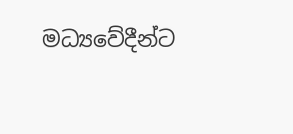මධ්‍යවේදීන්ට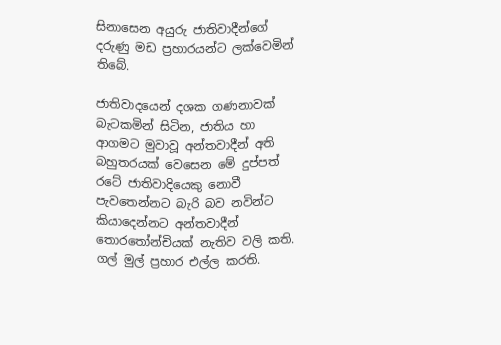සිනාසෙන අයුරු ජාතිවාදීන්ගේ දරුණු මඩ ප්‍රහාරයන්ට ලක්වෙමින් තිබේ.

ජාතිවාදයෙන් දශක ගණනාවක් බැටකමින් සිටින, ජාතිය හා ආගමට මුවාවූ අන්තවාදීන් අති බහුතරයක් වෙසෙන මේ දුප්පත් රටේ ජාතිවාදියෙකු නොවී පැවතෙන්නට බැරි බව නවින්ට කියාදෙන්නට අන්තවාදීන් තොරතෝන්චියක් නැතිව වලි කති. ගල් මුල් ප්‍රහාර එල්ල කරති.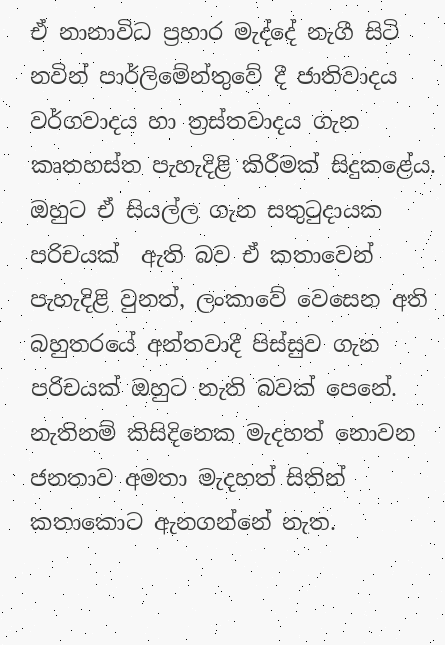ඒ නානාවිධ ප්‍රහාර මැද්දේ නැගී සිටි නවින් පාර්ලිමේන්තුවේ දී ජාතිවාදය වර්ගවාදය හා ත්‍රස්තවාදය ගැන කෘතහස්ත පැහැදිළි කිරීමක් සිදුකළේය. ඔහුට ඒ සියල්ල ගැන සතුටුදායක පරිචයක්  ඇති බව ඒ කතාවෙන් පැහැදිළි වුනත්, ලංකාවේ වෙසෙන අති බහුතරයේ අන්තවාදී පිස්සුව ගැන පරිචයක් ඔහුට නැති බවක් පෙනේ. නැතිනම් කිසිදිනෙක මැදහත් නොවන ජනතාව අමතා මැදහත් සිතින් කතාකොට ඇනගන්නේ නැත.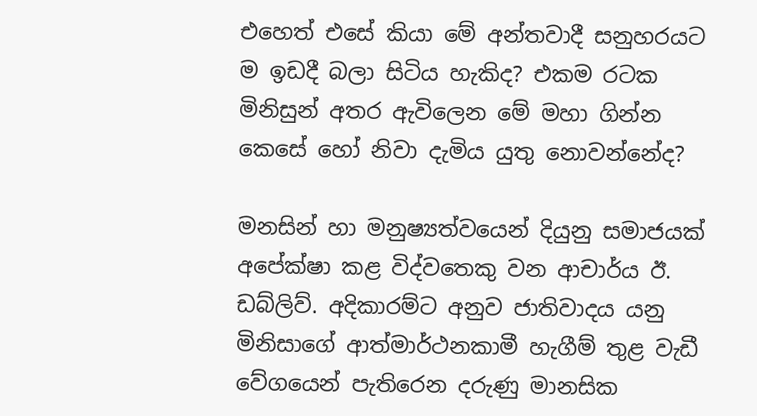එහෙත් එසේ කියා මේ අන්තවාදී සනුහරයට ම ඉඩදී බලා සිටිය හැකිද? එකම රටක මිනිසුන් අතර ඇවිලෙන මේ මහා ගින්න කෙසේ හෝ නිවා දැමිය යුතු නොවන්නේද?

මනසින් හා මනුෂ්‍යත්වයෙන් දියුනු සමාජයක් අපේක්ෂා කළ විද්වතෙකු වන ආචාර්ය ඊ. ඩබ්ලිව්. අදිකාරම්ට අනුව ජාතිවාදය යනු මිනිසාගේ ආත්මාර්ථනකාමී හැගීම් තුළ වැඩී  වේගයෙන් පැතිරෙන දරුණු මානසික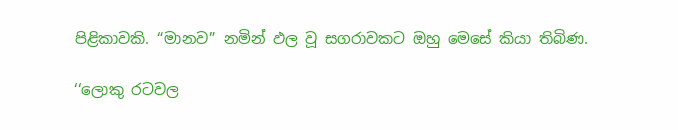පිළිකාවකි. “මානව” නමින් ඵල වූ සගරාවකට ඔහු මෙසේ කියා තිබිණ.

‘‘ලොකු රටවල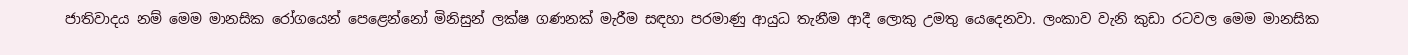ජාතිවාදය නම් මෙම මානසික රෝගයෙන් පෙළෙන්නෝ මිනිසුන් ලක්ෂ ගණනක් මැරීම සඳහා පරමාණු ආයුධ තැනීම ආදී ලොකු උමතු යෙදෙනවා. ලංකාව වැනි කුඩා රටවල මෙම මානසික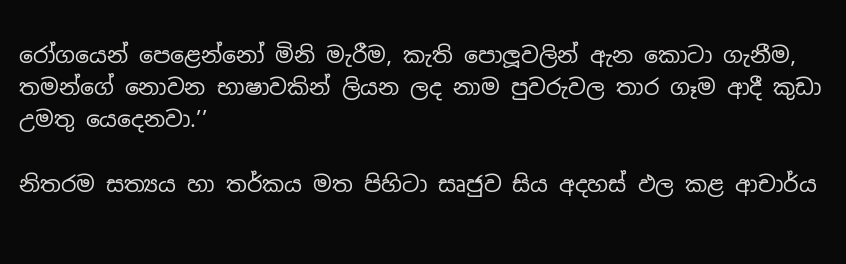රෝගයෙන් පෙළෙන්නෝ මිනි මැරීම, කැති පොලූවලින් ඇන කොටා ගැනීම, තමන්ගේ නොවන භාෂාවකින් ලියන ලද නාම පුවරුවල තාර ගෑම ආදී කුඩා උමතු යෙදෙනවා.’’

නිතරම සත්‍යය හා තර්කය මත පිහිටා සෘජුව සිය අදහස් ඵල කළ ආචාර්ය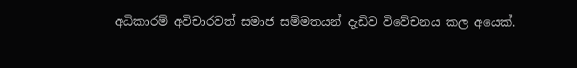අධිකාරම් අවිචාරවත් සමාජ සම්මතයන් දැඩිව විවේචනය කල අයෙක්.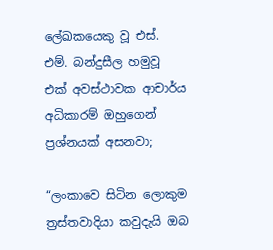ලේඛකයෙකු වූ එස්. එම්. බන්දුසීල හමුවූ එක් අවස්ථාවක ආචාර්ය අධිකාරම් ඔහුගෙන් ප්‍රශ්නයක් අසනවා;

“ලංකාවෙ සිටින ලොකුම ත්‍රස්තවාදියා කවුදැයි ඔබ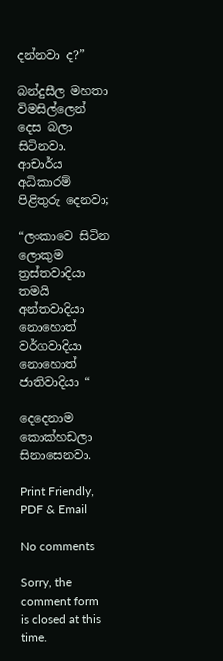දන්නවා ද?”

බන්දුසීල මහතා විමසිල්ලෙන් දෙස බලා සිටිනවා. ආචාර්ය අධිකාරම් පිළිතුරු දෙනවා;

“ලංකාවෙ සිටින ලොකුම ත්‍රස්තවාදියා තමයි අන්තවාදියා නොහොත් වර්ගවාදියා නොහොත් ජාතිවාදියා “

දෙදෙනාම කොක්හඩලා සිනාසෙනවා.

Print Friendly, PDF & Email

No comments

Sorry, the comment form is closed at this time.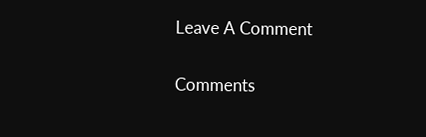Leave A Comment

Comments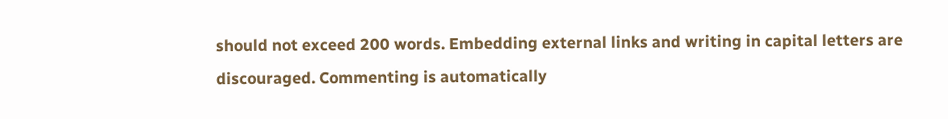should not exceed 200 words. Embedding external links and writing in capital letters are discouraged. Commenting is automatically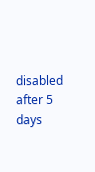disabled after 5 days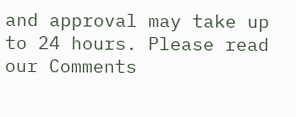and approval may take up to 24 hours. Please read our Comments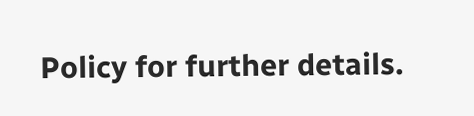Policy for further details.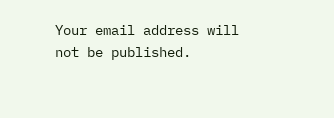Your email address will not be published.